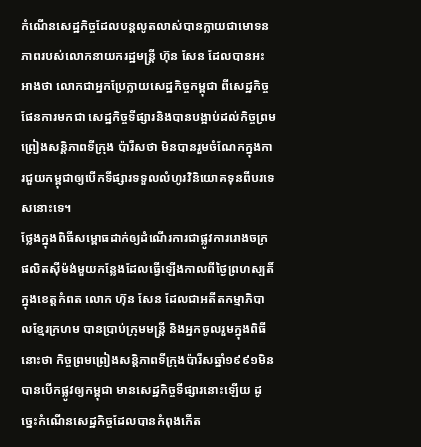កំណើនសេដ្ឋកិច្ចដែលបន្តលូតលាស់បានក្លាយជាមោទនភាពរបស់លោកនាយករដ្ឋមន្ត្រី ហ៊ុន សែន ដែលបានអះអាងថា លោកជាអ្នកប្រែក្លាយសេដ្ឋកិច្ចកម្ពុជា ពីសេដ្ឋកិច្ចផែនការមកជា សេដ្ឋកិច្ចទីផ្សារនិងបានបង្អាប់ដល់កិច្ចព្រមព្រៀងសន្តិភាពទីក្រុង ប៉ារីសថា មិនបានរួមចំណែកក្នុងការជួយកម្ពុជាឲ្យបើកទីផ្សារទទួលលំហូរវិនិយោគទុនពីបរទេសនោះទេ។
ថ្លែងក្នុងពិធីសម្ពោធដាក់ឲ្យដំណើរការជាផ្លូវការរោងចក្រផលិតស៊ីម៉ង់មួយកន្លែងដែលធ្វើឡើងកាលពីថ្ងៃព្រហស្បតិ៍ ក្នុងខេត្តកំពត លោក ហ៊ុន សែន ដែលជាអតីតកម្មាភិបាលខ្មែរក្រហម បានប្រាប់ក្រុមមន្ត្រី និងអ្នកចូលរួមក្នុងពិធីនោះថា កិច្ចព្រមព្រៀងសន្តិភាពទីក្រុងប៉ារីសឆ្នាំ១៩៩១មិនបានបើកផ្លូវឲ្យកម្ពុជា មានសេដ្ឋកិច្ចទីផ្សារនោះឡើយ ដូច្នេះកំណើនសេដ្ឋកិច្ចដែលបានកំពុងកើត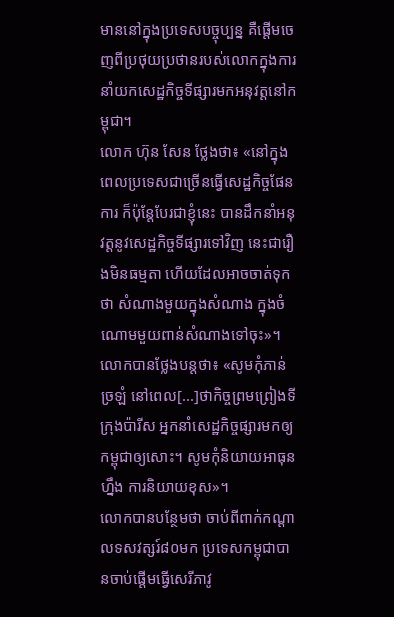មាននៅក្នុងប្រទេសបច្ចុប្បន្ន គឺផ្តើមចេញពីប្រថុយប្រថានរបស់លោកក្នុងការនាំយកសេដ្ឋកិច្ចទីផ្សារមកអនុវត្តនៅកម្ពុជា។
លោក ហ៊ុន សែន ថ្លែងថា៖ «នៅក្នុងពេលប្រទេសជាច្រើនធ្វើសេដ្ឋកិច្ចផែនការ ក៏ប៉ុន្តែបែរជាខ្ញុំនេះ បានដឹកនាំអនុវត្តនូវសេដ្ឋកិច្ចទីផ្សារទៅវិញ នេះជារឿងមិនធម្មតា ហើយដែលអាចចាត់ទុកថា សំណាងមួយក្នុងសំណាង ក្នុងចំណោមមួយពាន់សំណាងទៅចុះ»។
លោកបានថ្លែងបន្តថា៖ «សូមកុំភាន់ច្រឡំ នៅពេល[...]ថាកិច្ចព្រមព្រៀងទីក្រុងប៉ារីស អ្នកនាំសេដ្ឋកិច្ចផ្សារមកឲ្យកម្ពុជាឲ្យសោះ។ សូមកុំនិយាយអាធុនហ្នឹង ការនិយាយខុស»។
លោកបានបន្ថែមថា ចាប់ពីពាក់កណ្តាលទសវត្សរ៍៨០មក ប្រទេសកម្ពុជាបានចាប់ផ្តើមធ្វើសេរីភាវូ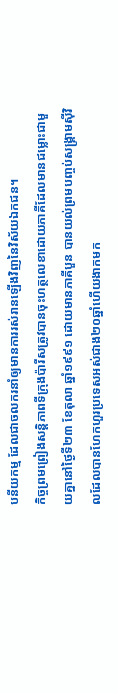បនីយកម្ម ដែលជាចលករនាំឲ្យមានការរស់រានឡើងវិញនៃវិស័យឯកជន។
កិច្ចព្រមព្រៀងសន្តិភាពទីក្រុងប៉ារីសត្រូវបានចុះហត្ថលេខាដោយភាគីដែលមានជម្លោះជាមួយគ្នានៅថ្ងៃទី២៣ ខែតុលា ឆ្នាំ១៩៩១ ដោយមានភាគីបួន បានយល់ព្រមបញ្ចប់សង្គ្រាមស៊ីវិលដែលបានហែកហួរប្រទេសអស់ជាង២០ឆ្នាំហើយងាកមក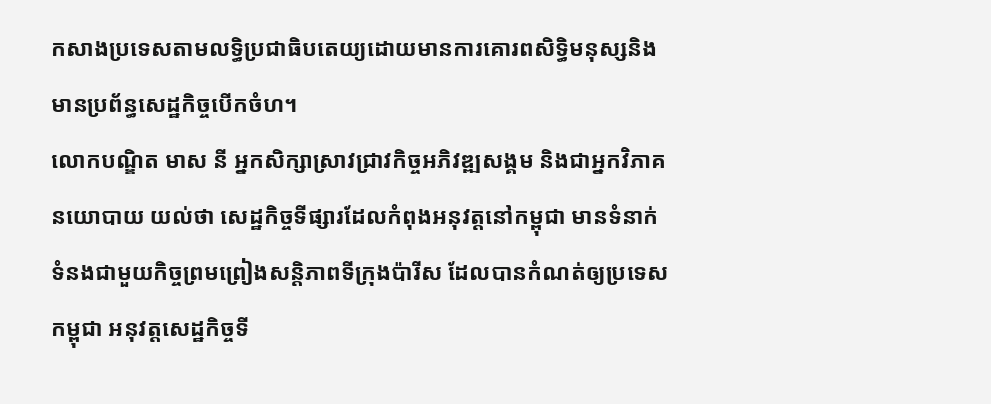កសាងប្រទេសតាមលទ្ធិប្រជាធិបតេយ្យដោយមានការគោរពសិទ្ធិមនុស្សនិងមានប្រព័ន្ធសេដ្ឋកិច្ចបើកចំហ។
លោកបណ្ឌិត មាស នី អ្នកសិក្សាស្រាវជ្រាវកិច្ចអភិវឌ្ឍសង្គម និងជាអ្នកវិភាគនយោបាយ យល់ថា សេដ្ឋកិច្ចទីផ្សារដែលកំពុងអនុវត្តនៅកម្ពុជា មានទំនាក់ទំនងជាមួយកិច្ចព្រមព្រៀងសន្តិភាពទីក្រុងប៉ារីស ដែលបានកំណត់ឲ្យប្រទេសកម្ពុជា អនុវត្តសេដ្ឋកិច្ចទី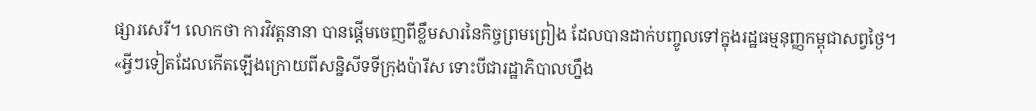ផ្សារសេរី។ លោកថា ការវិវត្តនានា បានផ្តើមចេញពីខ្លឹមសារនៃកិច្ចព្រមព្រៀង ដែលបានដាក់បញ្ចូលទៅក្នុងរដ្ឋធម្មនុញ្ញកម្ពុជាសព្វថ្ងៃ។
«អ្វីៗទៀតដែលកើតឡើងក្រោយពីសន្និសីទទីក្រុងប៉ារីស ទោះបីជារដ្ឋាភិបាលហ្នឹង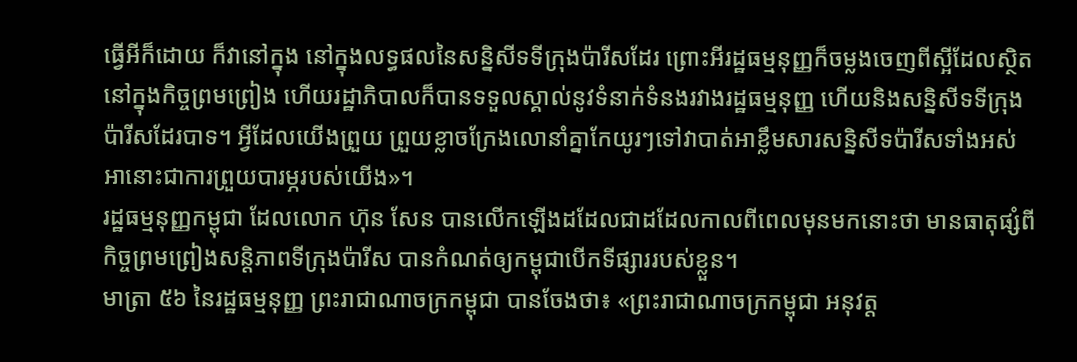ធ្វើអីក៏ដោយ ក៏វានៅក្នុង នៅក្នុងលទ្ធផលនៃសន្និសីទទីក្រុងប៉ារីសដែរ ព្រោះអីរដ្ឋធម្មនុញ្ញក៏ចម្លងចេញពីស្អីដែលស្ថិតនៅក្នុងកិច្ចព្រមព្រៀង ហើយរដ្ឋាភិបាលក៏បានទទួលស្គាល់នូវទំនាក់ទំនងរវាងរដ្ឋធម្មនុញ្ញ ហើយនិងសន្និសីទទីក្រុងប៉ារីសដែរបាទ។ អ្វីដែលយើងព្រួយ ព្រួយខ្លាចក្រែងលោនាំគ្នាកែយូរៗទៅវាបាត់អាខ្លឹមសារសន្និសីទប៉ារីសទាំងអស់ អានោះជាការព្រួយបារម្ភរបស់យើង»។
រដ្ឋធម្មនុញ្ញកម្ពុជា ដែលលោក ហ៊ុន សែន បានលើកឡើងដដែលជាដដែលកាលពីពេលមុនមកនោះថា មានធាតុផ្សំពីកិច្ចព្រមព្រៀងសន្តិភាពទីក្រុងប៉ារីស បានកំណត់ឲ្យកម្ពុជាបើកទីផ្សាររបស់ខ្លួន។
មាត្រា ៥៦ នៃរដ្ឋធម្មនុញ្ញ ព្រះរាជាណាចក្រកម្ពុជា បានចែងថា៖ «ព្រះរាជាណាចក្រកម្ពុជា អនុវត្ត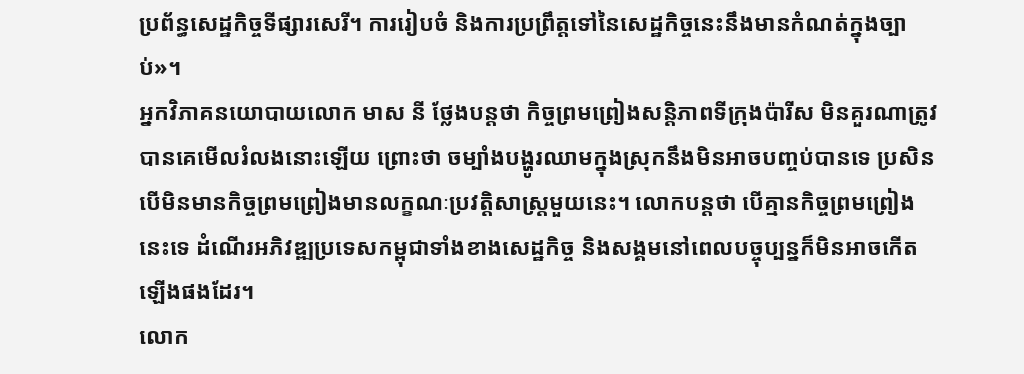ប្រព័ន្ធសេដ្ឋកិច្ចទីផ្សារសេរី។ ការរៀបចំ និងការប្រព្រឹត្តទៅនៃសេដ្ឋកិច្ចនេះនឹងមានកំណត់ក្នុងច្បាប់»។
អ្នកវិភាគនយោបាយលោក មាស នី ថ្លែងបន្តថា កិច្ចព្រមព្រៀងសន្តិភាពទីក្រុងប៉ារីស មិនគួរណាត្រូវបានគេមើលរំលងនោះឡើយ ព្រោះថា ចម្បាំងបង្ហូរឈាមក្នុងស្រុកនឹងមិនអាចបញ្ចប់បានទេ ប្រសិនបើមិនមានកិច្ចព្រមព្រៀងមានលក្ខណៈប្រវត្តិសាស្ត្រមួយនេះ។ លោកបន្តថា បើគ្មានកិច្ចព្រមព្រៀងនេះទេ ដំណើរអភិវឌ្ឍប្រទេសកម្ពុជាទាំងខាងសេដ្ឋកិច្ច និងសង្គមនៅពេលបច្ចុប្បន្នក៏មិនអាចកើតឡើងផងដែរ។
លោក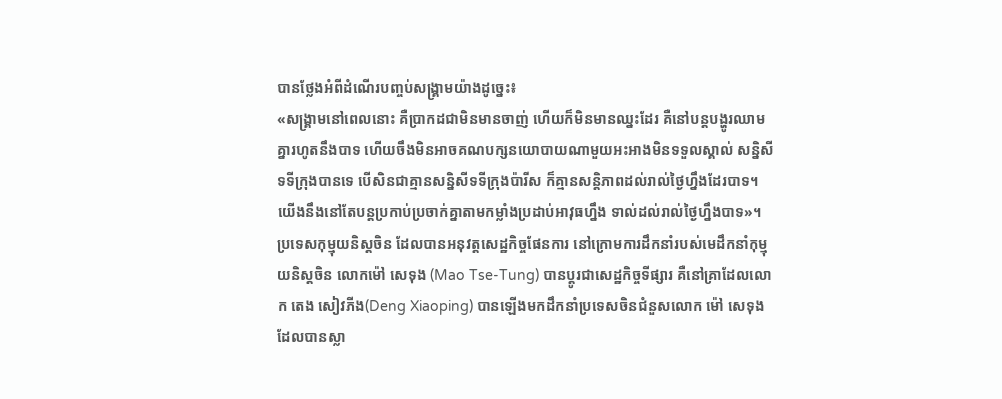បានថ្លែងអំពីដំណើរបញ្ចប់សង្គ្រាមយ៉ាងដូច្នេះ៖
«សង្គ្រាមនៅពេលនោះ គឺប្រាកដជាមិនមានចាញ់ ហើយក៏មិនមានឈ្នះដែរ គឺនៅបន្តបង្ហូរឈាមគ្នារហូតនឹងបាទ ហើយចឹងមិនអាចគណបក្សនយោបាយណាមួយអះអាងមិនទទួលស្គាល់ សន្និសីទទីក្រុងបានទេ បើសិនជាគ្មានសន្និសីទទីក្រុងប៉ារីស ក៏គ្មានសន្តិភាពដល់រាល់ថ្ងៃហ្នឹងដែរបាទ។ យើងនឹងនៅតែបន្តប្រកាប់ប្រចាក់គ្នាតាមកម្លាំងប្រដាប់អាវុធហ្នឹង ទាល់ដល់រាល់ថ្ងៃហ្នឹងបាទ»។
ប្រទេសកុម្មុយនិស្តចិន ដែលបានអនុវត្តសេដ្ឋកិច្ចផែនការ នៅក្រោមការដឹកនាំរបស់មេដឹកនាំកុម្មុយនិស្តចិន លោកម៉ៅ សេទុង (Mao Tse-Tung) បានប្តូរជាសេដ្ឋកិច្ចទីផ្សារ គឺនៅគ្រាដែលលោក តេង សៀវភីង(Deng Xiaoping) បានឡើងមកដឹកនាំប្រទេសចិនជំនួសលោក ម៉ៅ សេទុង ដែលបានស្លា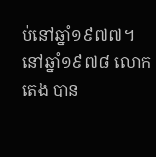ប់នៅឆ្នាំ១៩៧៧។
នៅឆ្នាំ១៩៧៨ លោក តេង បាន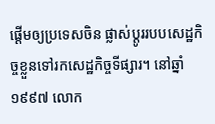ផ្តើមឲ្យប្រទេសចិន ផ្លាស់ប្តូររបបសេដ្ឋកិច្ចខ្លួនទៅរកសេដ្ឋកិច្ចទីផ្សារ។ នៅឆ្នាំ១៩៩៧ លោក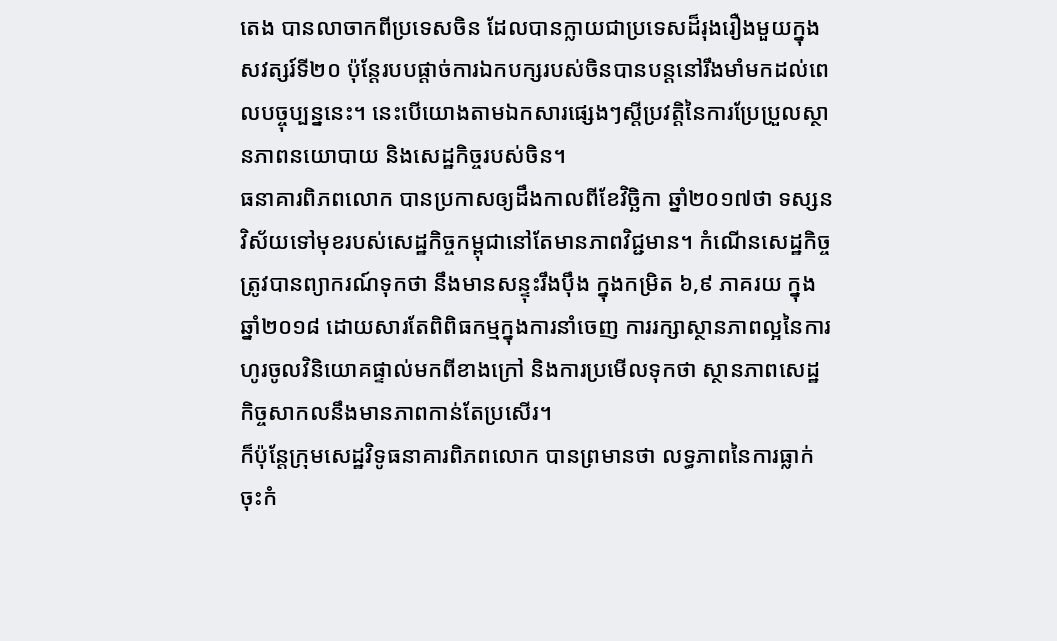តេង បានលាចាកពីប្រទេសចិន ដែលបានក្លាយជាប្រទេសដ៏រុងរឿងមួយក្នុងសវត្សរ៍ទី២០ ប៉ុន្តែរបបផ្តាច់ការឯកបក្សរបស់ចិនបានបន្តនៅរឹងមាំមកដល់ពេលបច្ចុប្បន្ននេះ។ នេះបើយោងតាមឯកសារផ្សេងៗស្តីប្រវត្តិនៃការប្រែប្រួលស្ថានភាពនយោបាយ និងសេដ្ឋកិច្ចរបស់ចិន។
ធនាគារពិភពលោក បានប្រកាសឲ្យដឹងកាលពីខែវិចិ្ឆកា ឆ្នាំ២០១៧ថា ទស្សនវិស័យទៅមុខរបស់សេដ្ឋកិច្ចកម្ពុជានៅតែមានភាពវិជ្ជមាន។ កំណើនសេដ្ឋកិច្ចត្រូវបានព្យាករណ៍ទុកថា នឹងមានសន្ទុះរឹងប៉ឹង ក្នុងកម្រិត ៦,៩ ភាគរយ ក្នុងឆ្នាំ២០១៨ ដោយសារតែពិពិធកម្មក្នុងការនាំចេញ ការរក្សាស្ថានភាពល្អនៃការហូរចូលវិនិយោគផ្ទាល់មកពីខាងក្រៅ និងការប្រមើលទុកថា ស្ថានភាពសេដ្ឋកិច្ចសាកលនឹងមានភាពកាន់តែប្រសើរ។
ក៏ប៉ុន្តែក្រុមសេដ្ឋវិទូធនាគារពិភពលោក បានព្រមានថា លទ្ធភាពនៃការធ្លាក់ចុះកំ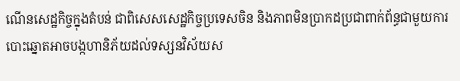ណើនសេដ្ឋកិច្ចក្នុងតំបន់ ជាពិសេសសេដ្ឋកិច្ចប្រទេសចិន និងភាពមិនប្រាកដប្រជាពាក់ព័ន្ធជាមួយការបោះឆ្នោតអាចបង្កហានិភ័យដល់ទស្សនវិស័យស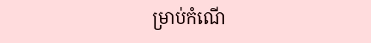ម្រាប់កំណើ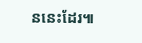ននេះដែរ៕